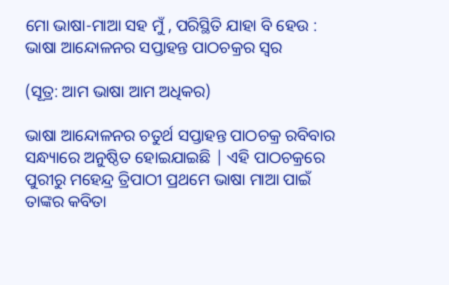ମୋ ଭାଷା-ମାଆ ସହ ମୁଁ , ପରିସ୍ଥିତି ଯାହା ବି ହେଉ : ଭାଷା ଆନ୍ଦୋଳନର ସପ୍ତାହନ୍ତ ପାଠଚକ୍ରର ସ୍ଵର

(ସୂତ୍ର: ଆମ ଭାଷା ଆମ ଅଧିକର)

ଭାଷା ଆନ୍ଦୋଳନର ଚତୁର୍ଥ ସପ୍ତାହନ୍ତ ପାଠଚକ୍ର ରବିବାର ସନ୍ଧ୍ୟାରେ ଅନୁଷ୍ଠିତ ହୋଇଯାଇଛି | ଏହି ପାଠଚକ୍ରରେ ପୁରୀରୁ ମହେନ୍ଦ୍ର ତ୍ରିପାଠୀ ପ୍ରଥମେ ଭାଷା ମାଆ ପାଇଁ ତାଙ୍କର କବିତା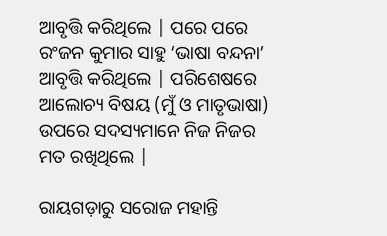ଆବୃତ୍ତି କରିଥିଲେ | ପରେ ପରେ ରଂଜନ କୁମାର ସାହୁ ‘ଭାଷା ବନ୍ଦନା’ ଆବୃତ୍ତି କରିଥିଲେ | ପରିଶେଷରେ ଆଲୋଚ୍ୟ ବିଷୟ (ମୁଁ ଓ ମାତୃଭାଷା) ଉପରେ ସଦସ୍ୟମାନେ ନିଜ ନିଜର ମତ ରଖିଥିଲେ |

ରାୟଗଡ଼ାରୁ ସରୋଜ ମହାନ୍ତି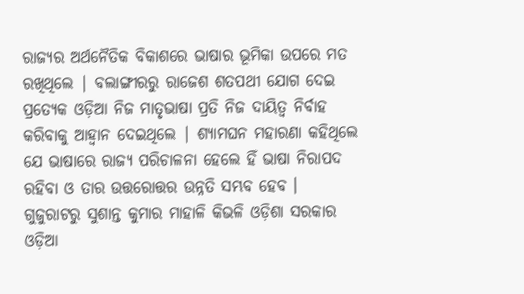ରାଜ୍ୟର ଅର୍ଥନୈତିକ ବିକାଶରେ ଭାଷାର ଭୂମିକା ଉପରେ ମତ ରଖିଥିଲେ | ବଲାଙ୍ଗୀରରୁ ରାଜେଶ ଶତପଥୀ ଯୋଗ ଦେଇ ପ୍ରତ୍ୟେକ ଓଡ଼ିଆ ନିଜ ମାତୃଭାଷା ପ୍ରତି ନିଜ ଦାୟିତ୍ୱ ନିର୍ବାହ କରିବାକୁ ଆହ୍ୱାନ ଦେଇଥିଲେ | ଶ୍ୟାମଘନ ମହାରଣା କହିଥିଲେ ଯେ ଭାଷାରେ ରାଜ୍ୟ ପରିଚାଳନା ହେଲେ ହିଁ ଭାଷା ନିରାପଦ ରହିବା ଓ ତାର ଉତ୍ତରୋତ୍ତର ଉନ୍ନତି ସମ୍ଭବ ହେବ ।  ଗୁଜୁରାଟରୁ ସୁଶାନ୍ତ କୁମାର ମାହାଳି କିଭଳି ଓଡ଼ିଶା ସରକାର ଓଡ଼ିଆ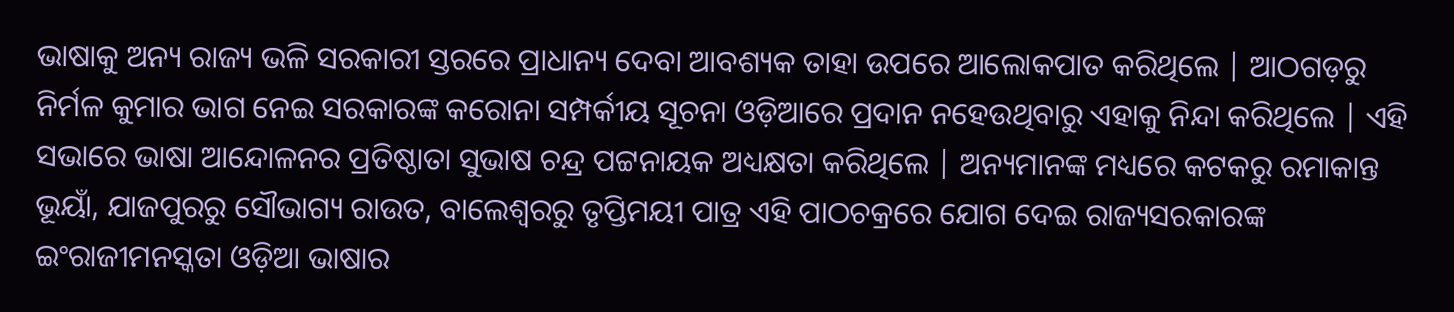ଭାଷାକୁ ଅନ୍ୟ ରାଜ୍ୟ ଭଳି ସରକାରୀ ସ୍ତରରେ ପ୍ରାଧାନ୍ୟ ଦେବା ଆବଶ୍ୟକ ତାହା ଉପରେ ଆଲୋକପାତ କରିଥିଲେ | ଆଠଗଡ଼ରୁ ନିର୍ମଳ କୁମାର ଭାଗ ନେଇ ସରକାରଙ୍କ କରୋନା ସମ୍ପର୍କୀୟ ସୂଚନା ଓଡ଼ିଆରେ ପ୍ରଦାନ ନହେଉଥିବାରୁ ଏହାକୁ ନିନ୍ଦା କରିଥିଲେ | ଏହି ସଭାରେ ଭାଷା ଆନ୍ଦୋଳନର ପ୍ରତିଷ୍ଠାତା ସୁଭାଷ ଚନ୍ଦ୍ର ପଟ୍ଟନାୟକ ଅଧ୍ୟକ୍ଷତା କରିଥିଲେ | ଅନ୍ୟମାନଙ୍କ ମଧ୍ୟରେ କଟକରୁ ରମାକାନ୍ତ ଭୂୟାଁ, ଯାଜପୁରରୁ ସୌଭାଗ୍ୟ ରାଉତ, ବାଲେଶ୍ୱରରୁ ତୃପ୍ତିମୟୀ ପାତ୍ର ଏହି ପାଠଚକ୍ରରେ ଯୋଗ ଦେଇ ରାଜ୍ୟସରକାରଙ୍କ ଇଂରାଜୀମନସ୍କତା ଓଡ଼ିଆ ଭାଷାର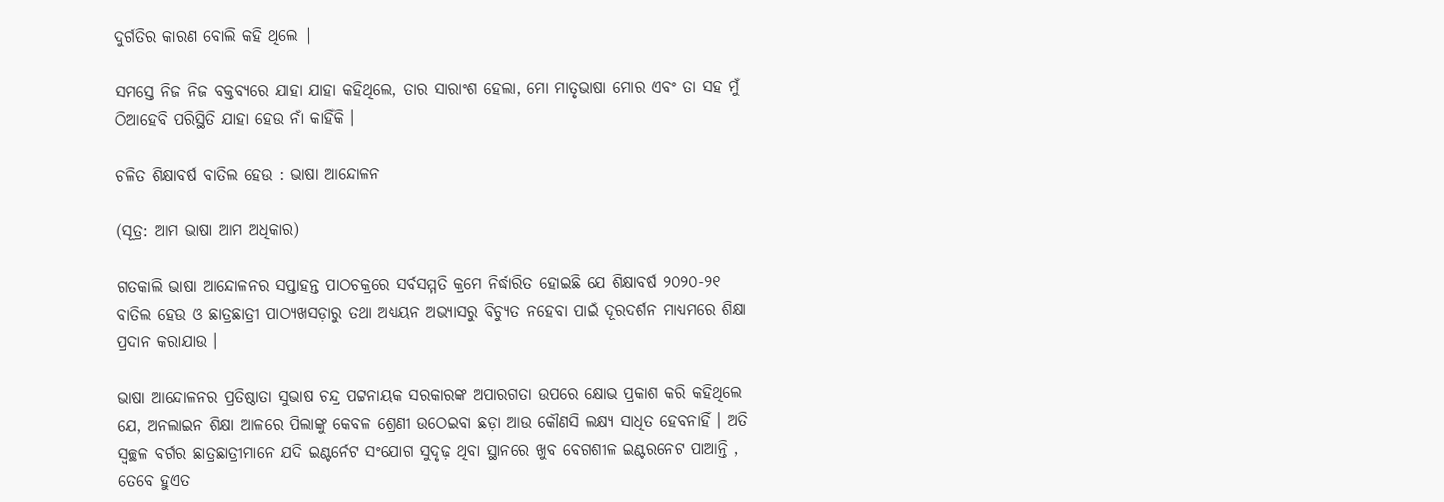ଦୁର୍ଗତିର କାରଣ ବୋଲି କହି ଥିଲେ |

ସମସ୍ତେ ନିଜ ନିଜ ବକ୍ତବ୍ୟରେ ଯାହା ଯାହା କହିଥିଲେ, ତାର ସାରାଂଶ ହେଲା, ମୋ ମାତୃଭାଷା ମୋର ଏବଂ ତା ସହ ମୁଁ ଠିଆହେବି ପରିସ୍ଥିତି ଯାହା ହେଉ ନାଁ କାହିଁକି ।

ଚଳିତ ଶିକ୍ଷାବର୍ଷ ବାତିଲ ହେଉ : ଭାଷା ଆନ୍ଦୋଳନ

(ସୂତ୍ର: ଆମ ଭାଷା ଆମ ଅଧିକାର)

ଗତକାଲି ଭାଷା ଆନ୍ଦୋଳନର ସପ୍ତାହନ୍ତ ପାଠଚକ୍ରରେ ସର୍ବସମ୍ମତି କ୍ରମେ ନିର୍ଦ୍ଧାରିତ ହୋଇଛି ଯେ ଶିକ୍ଷାବର୍ଷ ୨୦୨୦-୨୧ ବାତିଲ ହେଉ ଓ ଛାତ୍ରଛାତ୍ରୀ ପାଠ୍ୟଖସଡ଼ାରୁ ତଥା ଅଧ୍ୟୟନ ଅଭ୍ୟାସରୁ ବିଚ୍ୟୁତ ନହେବା ପାଇଁ ଦୂରଦର୍ଶନ ମାଧ୍ୟମରେ ଶିକ୍ଷା ପ୍ରଦାନ କରାଯାଉ ।

ଭାଷା ଆନ୍ଦୋଳନର ପ୍ରତିଷ୍ଠାତା ସୁଭାଷ ଚନ୍ଦ୍ର ପଟ୍ଟନାୟକ ସରକାରଙ୍କ ଅପାରଗତା ଉପରେ କ୍ଷୋଭ ପ୍ରକାଶ କରି କହିଥିଲେ ଯେ, ଅନଲାଇନ ଶିକ୍ଷା ଆଳରେ ପିଲାଙ୍କୁ କେବଳ ଶ୍ରେଣୀ ଉଠେଇବା ଛଡ଼ା ଆଉ କୌଣସି ଲକ୍ଷ୍ୟ ସାଧିତ ହେବନାହିଁ । ଅତି ସ୍ଵଚ୍ଛଳ ବର୍ଗର ଛାତ୍ରଛାତ୍ରୀମାନେ ଯଦି ଇଣ୍ଟର୍ନେଟ ସଂଯୋଗ ସୁଦୃଢ଼ ଥିବା ସ୍ଥାନରେ ଖୁବ ବେଗଶୀଳ ଇଣ୍ଟରନେଟ ପାଆନ୍ତି , ତେବେ ହୁଏତ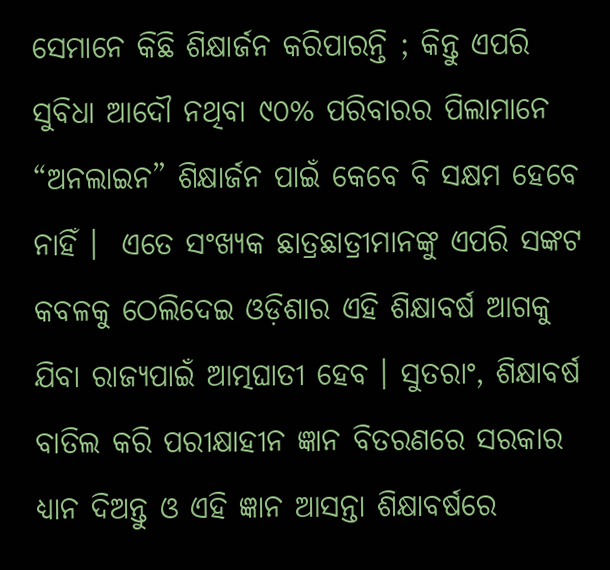ସେମାନେ କିଛି ଶିକ୍ଷାର୍ଜନ କରିପାରନ୍ତି ; କିନ୍ତୁ ଏପରି ସୁବିଧା ଆଦୌ ନଥିବା ୯୦% ପରିବାରର ପିଲାମାନେ “ଅନଲାଇନ” ଶିକ୍ଷାର୍ଜନ ପାଇଁ କେବେ ବି ସକ୍ଷମ ହେବେ ନାହିଁ ।  ଏତେ ସଂଖ୍ୟକ ଛାତ୍ରଛାତ୍ରୀମାନଙ୍କୁ ଏପରି ସଙ୍କଟ କବଳକୁ ଠେଲିଦେଇ ଓଡ଼ିଶାର ଏହି ଶିକ୍ଷାବର୍ଷ ଆଗକୁ ଯିବା ରାଜ୍ୟପାଇଁ ଆତ୍ମଘାତୀ ହେବ । ସୁତରାଂ, ଶିକ୍ଷାବର୍ଷ ବାତିଲ କରି ପରୀକ୍ଷାହୀନ ଜ୍ଞାନ ବିତରଣରେ ସରକାର ଧ୍ୟାନ ଦିଅନ୍ତୁ ଓ ଏହି ଜ୍ଞାନ ଆସନ୍ତା ଶିକ୍ଷାବର୍ଷରେ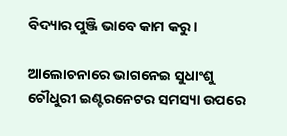ବିଦ୍ୟାର ପୁଞ୍ଜି ଭାବେ କାମ କରୁ ।

ଆଲୋଚନାରେ ଭାଗନେଇ ସୁଧାଂଶୁ ଚୌଧୁରୀ ଇଣ୍ଟରନେଟର ସମସ୍ୟା ଉପରେ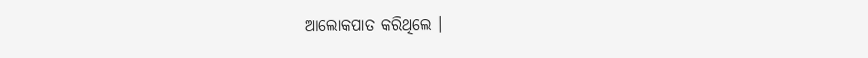ଆଲୋକପାତ କରିଥିଲେ ।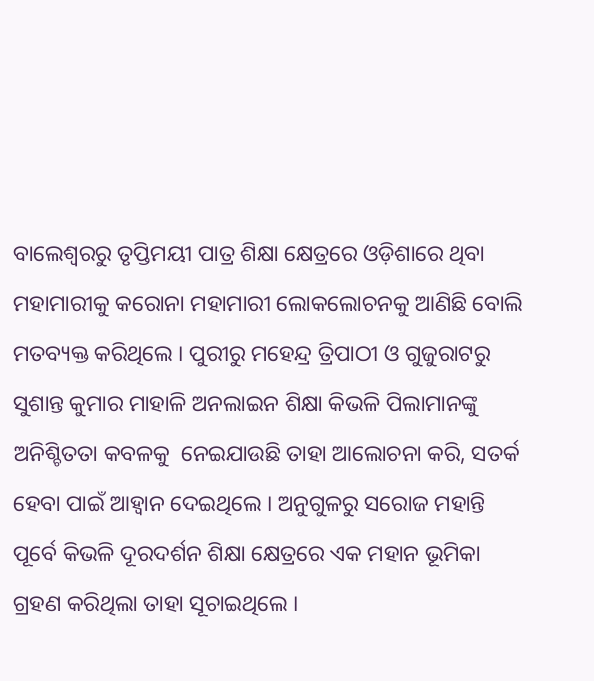ବାଲେଶ୍ୱରରୁ ତୃପ୍ତିମୟୀ ପାତ୍ର ଶିକ୍ଷା କ୍ଷେତ୍ରରେ ଓଡ଼ିଶାରେ ଥିବା ମହାମାରୀକୁ କରୋନା ମହାମାରୀ ଲୋକଲୋଚନକୁ ଆଣିଛି ବୋଲି ମତବ୍ୟକ୍ତ କରିଥିଲେ । ପୁରୀରୁ ମହେନ୍ଦ୍ର ତ୍ରିପାଠୀ ଓ ଗୁଜୁରାଟରୁ ସୁଶାନ୍ତ କୁମାର ମାହାଳି ଅନଲାଇନ ଶିକ୍ଷା କିଭଳି ପିଲାମାନଙ୍କୁ ଅନିଶ୍ଚିତତା କବଳକୁ  ନେଇଯାଉଛି ତାହା ଆଲୋଚନା କରି, ସତର୍କ ହେବା ପାଇଁ ଆହ୍ୱାନ ଦେଇଥିଲେ । ଅନୁଗୁଳରୁ ସରୋଜ ମହାନ୍ତି ପୂର୍ବେ କିଭଳି ଦୂରଦର୍ଶନ ଶିକ୍ଷା କ୍ଷେତ୍ରରେ ଏକ ମହାନ ଭୂମିକା ଗ୍ରହଣ କରିଥିଲା ତାହା ସୂଚାଇଥିଲେ ।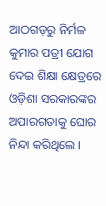ଆଠଗଡ଼ରୁ ନିର୍ମଳ କୁମାର ପତ୍ରୀ ଯୋଗ ଦେଇ ଶିକ୍ଷା କ୍ଷେତ୍ରରେ ଓଡ଼ିଶା ସରକାରଙ୍କର ଅପାରଗତାକୁ ଘୋର ନିନ୍ଦା କରିଥିଲେ ।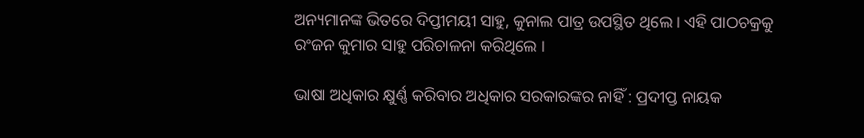ଅନ୍ୟମାନଙ୍କ ଭିତରେ ଦିପ୍ତୀମୟୀ ସାହୁ, କୁନାଲ ପାତ୍ର ଉପସ୍ଥିତ ଥିଲେ । ଏହି ପାଠଚକ୍ରକୁ ରଂଜନ କୁମାର ସାହୁ ପରିଚାଳନା କରିଥିଲେ ।

ଭାଷା ଅଧିକାର କ୍ଷୁର୍ଣ୍ଣ କରିବାର ଅଧିକାର ସରକାରଙ୍କର ନାହିଁ : ପ୍ରଦୀପ୍ତ ନାୟକ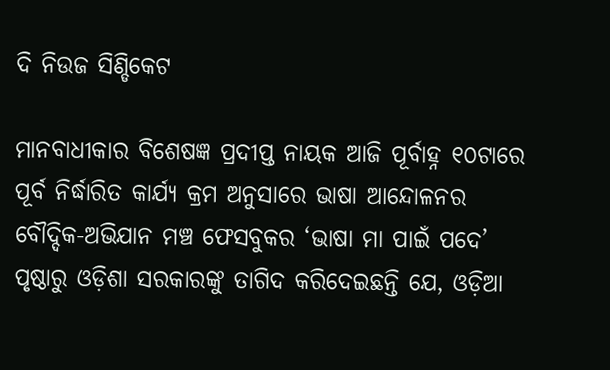ଦି ନିଉଜ ସିଣ୍ଡିକେଟ

ମାନବାଧୀକାର ବିଶେଷଜ୍ଞ ପ୍ରଦୀପ୍ତ ନାୟକ ଆଜି ପୂର୍ବାହ୍ନ ୧୦ଟାରେ ପୂର୍ବ ନିର୍ଦ୍ଧାରିତ କାର୍ଯ୍ୟ କ୍ରମ ଅନୁସାରେ ଭାଷା ଆନ୍ଦୋଳନର ବୌଦ୍ଦିକ-ଅଭିଯାନ ମଞ୍ଚ ଫେସବୁକର ‘ଭାଷା ମା ପାଇଁ ପଦେ’ ପୃଷ୍ଠାରୁ ଓଡ଼ିଶା ସରକାରଙ୍କୁ ତାଗିଦ କରିଦେଇଛନ୍ତି ଯେ, ଓଡ଼ିଆ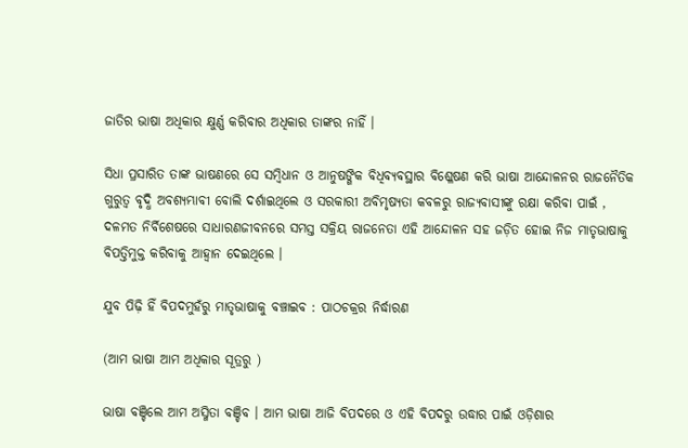ଜାତିର ଭାଷା ଅଧିକାର କ୍ଷୁର୍ଣ୍ଣ କରିବାର ଅଧିକାର ତାଙ୍କର ନାହିଁ ।

ସିଧା ପ୍ରସାରିତ ତାଙ୍କ ଭାଷଣରେ ସେ ସମ୍ବିଧାନ ଓ ଆନୁଷଙ୍ଗିକ ବିଧିବ୍ୟବସ୍ଥାର ବିଶ୍ଳେଷଣ କରି ଭାଷା ଆନ୍ଦୋଳନର ରାଜନୈତିକ ଗୁରୁତ୍ଵ ବୃଦ୍ଧି ଅବଶ୍ୟମ୍ଭାବୀ ବୋଲି ଦର୍ଶାଇଥିଲେ ଓ ସରକାରୀ ଅବିମୃଷ୍ୟତା କବଳରୁ ରାଜ୍ୟବାସୀଙ୍କୁ ରକ୍ଷା କରିବା ପାଇଁ , ଦଳମତ ନିର୍ବିଶେଷରେ ସାଧାରଣଜୀବନରେ ସମସ୍ତ ସକ୍ରିୟ ରାଜନେତା ଏହି ଆନ୍ଦୋଳନ ସହ ଜଡ଼ିତ ହୋଇ ନିଜ ମାତୃଭାଷାକୁ ବିପତ୍ତିମୁକ୍ତ କରିବାକୁ ଆହ୍ଵାନ ଦେଇଥିଲେ ।

ଯୁବ ପିଢ଼ି ହିଁ ବିପଦମୁହଁରୁ ମାତୃଭାଷାକୁ ବଞ୍ଚାଇବ : ପାଠଚକ୍ରର ନିର୍ଦ୍ଧାରଣ

(ଆମ ଭାଷା ଆମ ଅଧିକାର ସୂତ୍ରରୁ )

ଭାଷା ବଞ୍ଚିଲେ ଆମ ଅସ୍ମିତା ବଞ୍ଚିବ । ଆମ ଭାଷା ଆଜି ବିପଦରେ ଓ ଏହି ବିପଦରୁ ଉଦ୍ଧାର ପାଇଁ ଓଡ଼ିଶାର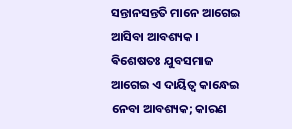ସନ୍ତାନସନ୍ତତି ମାନେ ଆଗେଇ ଆସିବା ଆବଶ୍ୟକ । ଵିଶେଷତଃ ଯୁବସମାଜ ଆଗେଇ ଏ ଦାୟିତ୍ବ କାନ୍ଧେଇ ନେବା ଆବଶ୍ୟକ; କାରଣ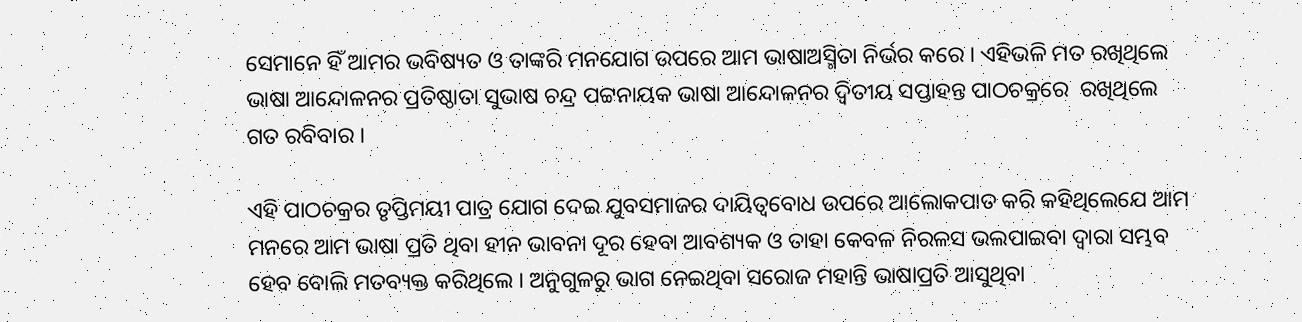ସେମାନେ ହିଁ ଆମର ଭବିଷ୍ୟତ ଓ ତାଙ୍କରି ମନଯୋଗ ଉପରେ ଆମ ଭାଷାଅସ୍ମିତା ନିର୍ଭର କରେ । ଏହିଭଳି ମତ ରଖିଥିଲେ ଭାଷା ଆନ୍ଦୋଳନର ପ୍ରତିଷ୍ଠାତା ସୁଭାଷ ଚନ୍ଦ୍ର ପଟ୍ଟନାୟକ ଭାଷା ଆନ୍ଦୋଳନର ଦ୍ଵିତୀୟ ସପ୍ତାହନ୍ତ ପାଠଚକ୍ରରେ  ରଖିଥିଲେ ଗତ ରବିବାର ।

ଏହି ପାଠଚକ୍ରର ତୃପ୍ତିମୟୀ ପାତ୍ର ଯୋଗ ଦେଇ ଯୁବସମାଜର ଦାୟିତ୍ୱବୋଧ ଉପରେ ଆଲୋକପାତ କରି କହିଥିଲେଯେ ଆମ ମନରେ ଆମ ଭାଷା ପ୍ରତି ଥିବା ହୀନ ଭାବନା ଦୂର ହେବା ଆବଶ୍ୟକ ଓ ତାହା କେବଳ ନିରଳସ ଭଲପାଇବା ଦ୍ୱାରା ସମ୍ଭବ ହେବ ବୋଲି ମତବ୍ୟକ୍ତ କରିଥିଲେ । ଅନୁଗୁଳରୁ ଭାଗ ନେଇଥିବା ସରୋଜ ମହାନ୍ତି ଭାଷାପ୍ରତି ଆସୁଥିବା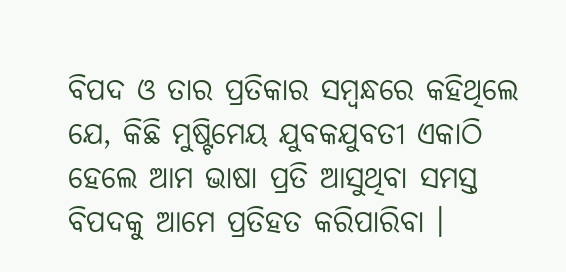ବିପଦ ଓ ତାର ପ୍ରତିକାର ସମ୍ବନ୍ଧରେ କହିଥିଲେ ଯେ, କିଛି ମୁଷ୍ଟିମେୟ ଯୁବକଯୁବତୀ ଏକାଠି ହେଲେ ଆମ ଭାଷା ପ୍ରତି ଆସୁଥିବା ସମସ୍ତ ବିପଦକୁ ଆମେ ପ୍ରତିହତ କରିପାରିବା ।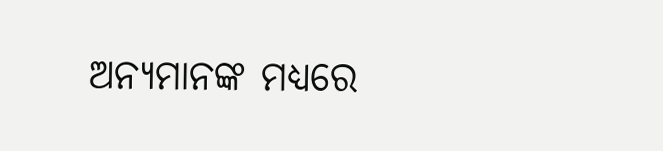ଅନ୍ୟମାନଙ୍କ ମଧ୍ୟରେ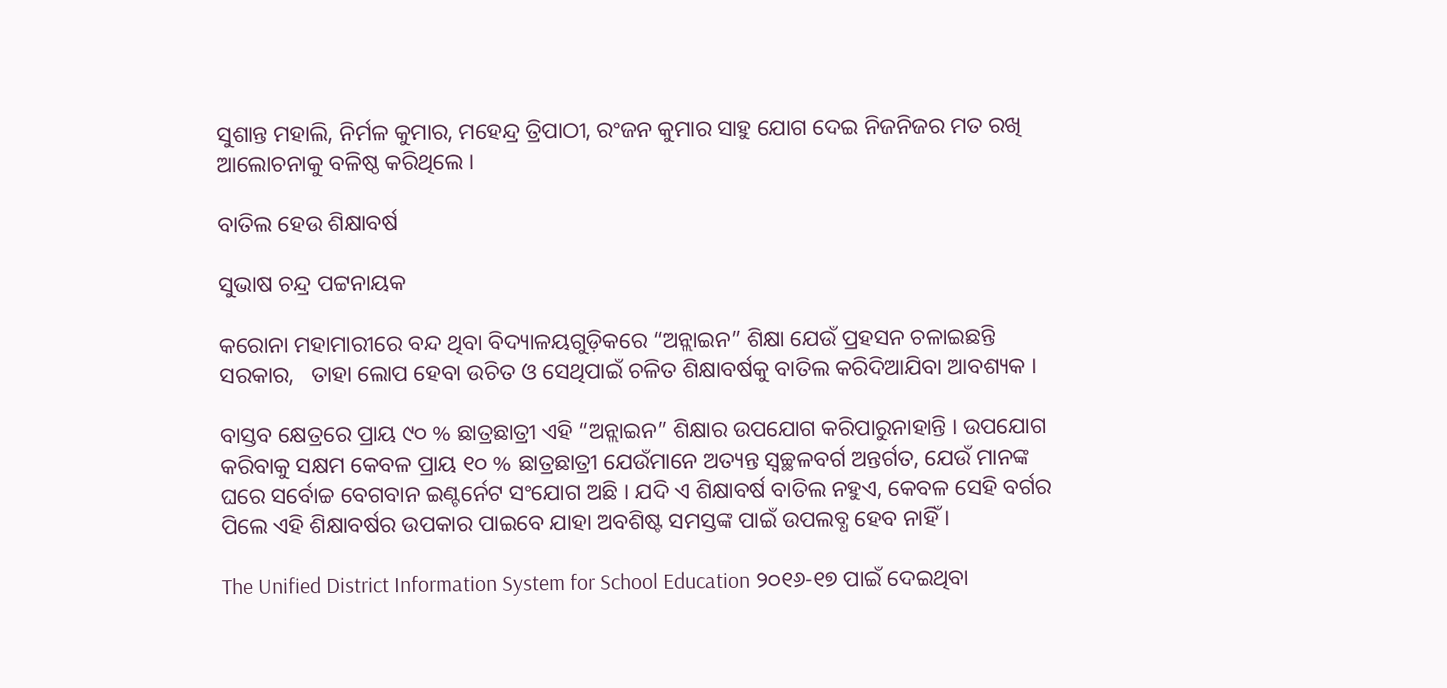ସୁଶାନ୍ତ ମହାଲି, ନିର୍ମଳ କୁମାର, ମହେନ୍ଦ୍ର ତ୍ରିପାଠୀ, ରଂଜନ କୁମାର ସାହୁ ଯୋଗ ଦେଇ ନିଜନିଜର ମତ ରଖି ଆଲୋଚନାକୁ ବଳିଷ୍ଠ କରିଥିଲେ ।

ବାତିଲ ହେଉ ଶିକ୍ଷାବର୍ଷ

ସୁଭାଷ ଚନ୍ଦ୍ର ପଟ୍ଟନାୟକ

କରୋନା ମହାମାରୀରେ ବନ୍ଦ ଥିବା ବିଦ୍ୟାଳୟଗୁଡ଼ିକରେ “ଅନ୍ଲାଇନ” ଶିକ୍ଷା ଯେଉଁ ପ୍ରହସନ ଚଳାଇଛନ୍ତି ସରକାର,   ତାହା ଲୋପ ହେବା ଉଚିତ ଓ ସେଥିପାଇଁ ଚଳିତ ଶିକ୍ଷାବର୍ଷକୁ ବାତିଲ କରିଦିଆଯିବା ଆବଶ୍ୟକ ।

ବାସ୍ତବ କ୍ଷେତ୍ରରେ ପ୍ରାୟ ୯୦ % ଛାତ୍ରଛାତ୍ରୀ ଏହି “ଅନ୍ଲାଇନ” ଶିକ୍ଷାର ଉପଯୋଗ କରିପାରୁନାହାନ୍ତି । ଉପଯୋଗ କରିବାକୁ ସକ୍ଷମ କେବଳ ପ୍ରାୟ ୧୦ % ଛାତ୍ରଛାତ୍ରୀ ଯେଉଁମାନେ ଅତ୍ୟନ୍ତ ସ୍ବଚ୍ଛଳବର୍ଗ ଅନ୍ତର୍ଗତ, ଯେଉଁ ମାନଙ୍କ ଘରେ ସର୍ବୋଚ୍ଚ ବେଗବାନ ଇଣ୍ଟର୍ନେଟ ସଂଯୋଗ ଅଛି । ଯଦି ଏ ଶିକ୍ଷାବର୍ଷ ବାତିଲ ନହୁଏ, କେବଳ ସେହି ବର୍ଗର ପିଲେ ଏହି ଶିକ୍ଷାବର୍ଷର ଉପକାର ପାଇବେ ଯାହା ଅବଶିଷ୍ଟ ସମସ୍ତଙ୍କ ପାଇଁ ଉପଲବ୍ଧ ହେବ ନାହିଁ ।

The Unified District Information System for School Education ୨୦୧୬-୧୭ ପାଇଁ ଦେଇଥିବା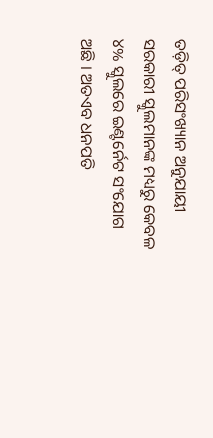ତଡ଼ିତ୍ ପରିସଂଖ୍ୟାନ ଅନୁଯାୟୀ ସରକାରୀ ସ୍କୁଲମାନଙ୍କ ମଧ୍ୟରୁ କେବଳ ୪% ସ୍କୁଲରେ ଇଣ୍ଟର୍ନେଟ ସଂଯୋଗ ଅଛି । ଅତଏବ ଧନପତି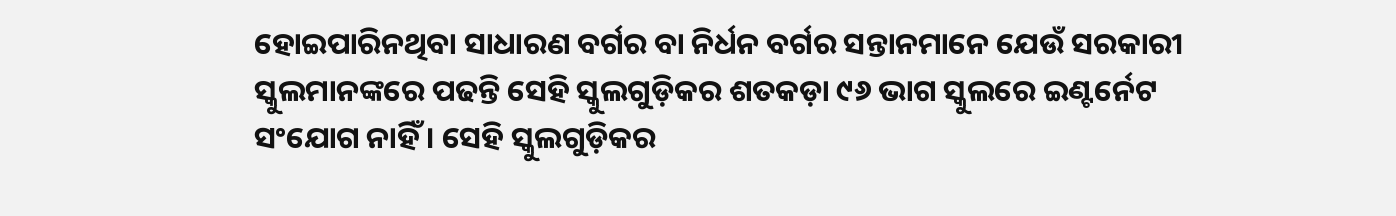ହୋଇପାରିନଥିବା ସାଧାରଣ ବର୍ଗର ବା ନିର୍ଧନ ବର୍ଗର ସନ୍ତାନମାନେ ଯେଉଁ ସରକାରୀ ସ୍କୁଲମାନଙ୍କରେ ପଢନ୍ତି ସେହି ସ୍କୁଲଗୁଡ଼ିକର ଶତକଡ଼ା ୯୬ ଭାଗ ସ୍କୁଲରେ ଇଣ୍ଟର୍ନେଟ ସଂଯୋଗ ନାହିଁ । ସେହି ସ୍କୁଲଗୁଡ଼ିକର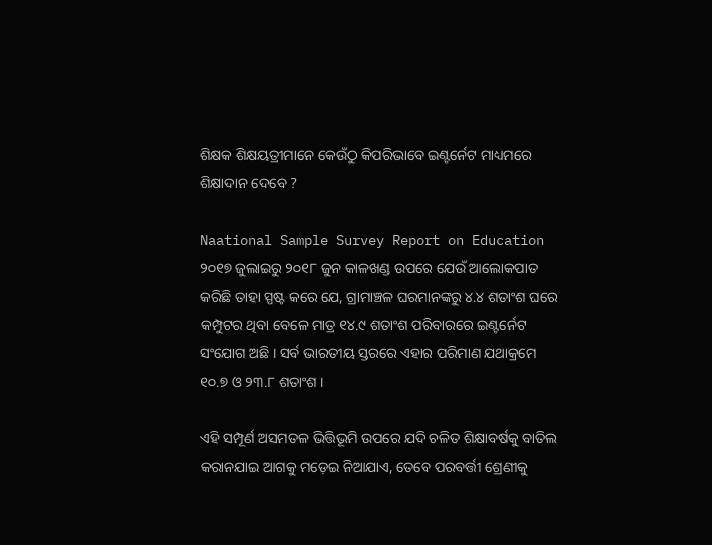ଶିକ୍ଷକ ଶିକ୍ଷୟତ୍ରୀମାନେ କେଉଁଠୁ କିପରିଭାବେ ଇଣ୍ଟର୍ନେଟ ମାଧ୍ୟମରେ ଶିକ୍ଷାଦାନ ଦେବେ ?

Naational Sample Survey Report on Education ୨୦୧୭ ଜୁଲାଇରୁ ୨୦୧୮ ଜୁନ କାଳଖଣ୍ଡ ଉପରେ ଯେଉଁ ଆଲୋକପାତ କରିଛି ତାହା ସ୍ପଷ୍ଟ କରେ ଯେ, ଗ୍ରାମାଞ୍ଚଳ ଘରମାନଙ୍କରୁ ୪.୪ ଶତାଂଶ ଘରେ କମ୍ପୁଟର ଥିବା ବେଳେ ମାତ୍ର ୧୪.୯ ଶତାଂଶ ପରିବାରରେ ଇଣ୍ଟର୍ନେଟ ସଂଯୋଗ ଅଛି । ସର୍ବ ଭାରତୀୟ ସ୍ତରରେ ଏହାର ପରିମାଣ ଯଥାକ୍ରମେ ୧୦.୭ ଓ ୨୩.୮ ଶତାଂଶ ।

ଏହି ସମ୍ପୂର୍ଣ ଅସମତଳ ଭିତ୍ତିଭୂମି ଉପରେ ଯଦି ଚଳିତ ଶିକ୍ଷାବର୍ଷକୁ ବାତିଲ କରାନଯାଇ ଆଗକୁ ମଡ଼େଇ ନିଆଯାଏ, ତେବେ ପରବର୍ତ୍ତୀ ଶ୍ରେଣୀକୁ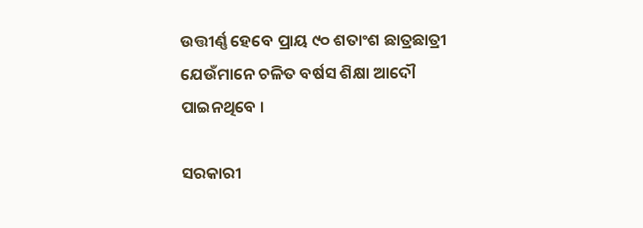ଉତ୍ତୀର୍ଣ୍ଣ ହେବେ ପ୍ରାୟ ୯୦ ଶତାଂଶ ଛାତ୍ରଛାତ୍ରୀ ଯେଉଁମାନେ ଚଳିତ ବର୍ଷସ ଶିକ୍ଷା ଆଦୌ ପାଇନଥିବେ ।

ସରକାରୀ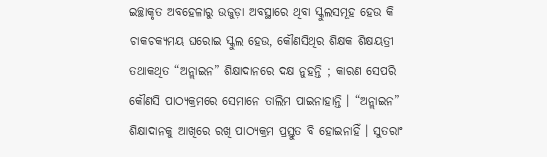ଇଚ୍ଛାକୃତ ଅବହେଳାରୁ ଉଜୁଡ଼ା ଅବସ୍ଥାରେ ଥିବା ସ୍କୁଲସମୂହ ହେଉ କି ଚାକଚକ୍ୟମୟ ଘରୋଇ ସ୍କୁଲ ହେଉ, କୌଣସିଥିର ଶିକ୍ଷକ ଶିକ୍ଷୟତ୍ରୀ ତଥାକଥିତ “ଅନ୍ଲାଇନ” ଶିକ୍ଷାଦାନରେ ଦକ୍ଷ ନୁହନ୍ତି ; କାରଣ ସେପରି କୌଣସି ପାଠ୍ୟକ୍ରମରେ ସେମାନେ ତାଲିମ ପାଇନାହାନ୍ତି । “ଅନ୍ଲାଇନ” ଶିକ୍ଷାଦାନକୁ ଆଖିରେ ରଖି ପାଠ୍ୟକ୍ରମ ପ୍ରସ୍ତୁତ ବି ହୋଇନାହିଁ । ସୁତରାଂ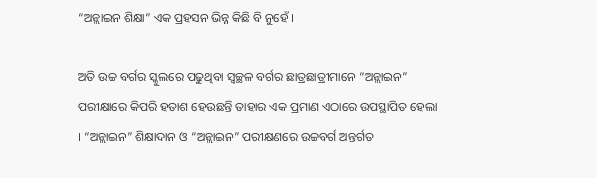“ଅନ୍ଲାଇନ ଶିକ୍ଷା” ଏକ ପ୍ରହସନ ଭିନ୍ନ କିଛି ବି ନୁହେଁ ।

ଅତି ଉଚ୍ଚ ବର୍ଗର ସ୍କୁଲରେ ପଢୁଥିବା ସ୍ବଚ୍ଛଳ ବର୍ଗର ଛାତ୍ରଛାତ୍ରୀମାନେ “ଅନ୍ଲାଇନ” ପରୀକ୍ଷାରେ କିପରି ହତାଶ ହେଉଛନ୍ତି ତାହାର ଏକ ପ୍ରମାଣ ଏଠାରେ ଉପସ୍ଥାପିତ ହେଲା । “ଅନ୍ଲାଇନ” ଶିକ୍ଷାଦାନ ଓ “ଅନ୍ଲାଇନ” ପରୀକ୍ଷଣରେ ଉଚ୍ଚବର୍ଗ ଅନ୍ତର୍ଗତ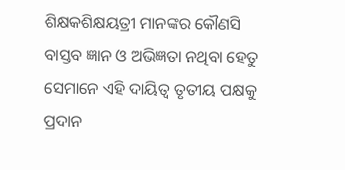ଶିକ୍ଷକଶିକ୍ଷୟତ୍ରୀ ମାନଙ୍କର କୌଣସି ବାସ୍ତବ ଜ୍ଞାନ ଓ ଅଭିଜ୍ଞତା ନଥିବା ହେତୁ ସେମାନେ ଏହି ଦାୟିତ୍ଵ ତୃତୀୟ ପକ୍ଷକୁ ପ୍ରଦାନ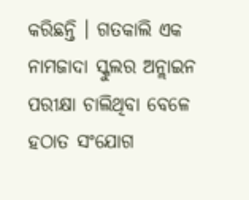କରିଛନ୍ତି । ଗତକାଲି ଏକ ନାମଜାଦା ସ୍କୁଲର ଅନ୍ଲାଇନ ପରୀକ୍ଷା ଚାଲିଥିବା ବେଳେ ହଠାତ ସଂଯୋଗ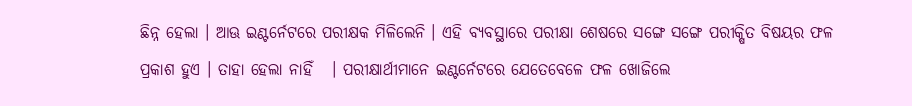ଛିନ୍ନ ହେଲା । ଆଊ ଇଣ୍ଟର୍ନେଟରେ ପରୀକ୍ଷକ ମିଳିଲେନି । ଏହି ବ୍ୟବସ୍ଥାରେ ପରୀକ୍ଷା ଶେଷରେ ସଙ୍ଗେ ସଙ୍ଗେ ପରୀକ୍ଷିତ ବିଷୟର ଫଳ ପ୍ରକାଶ ହୁଏ । ତାହା ହେଲା ନାହିଁ   । ପରୀକ୍ଷାର୍ଥୀମାନେ ଇଣ୍ଟର୍ନେଟରେ ଯେତେବେଳେ ଫଳ ଖୋଜିଲେ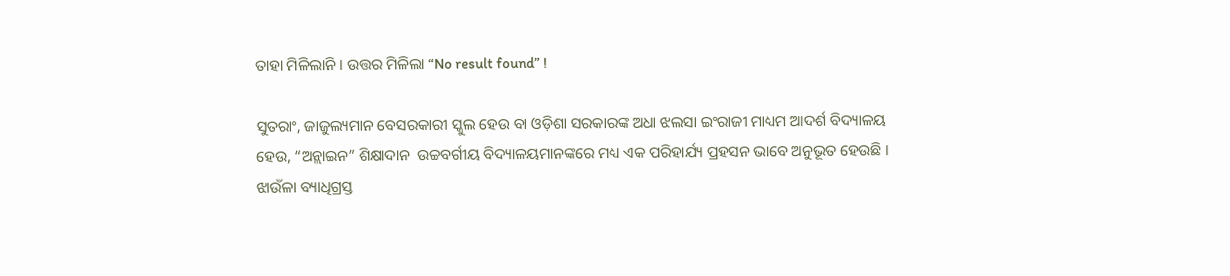ତାହା ମିଳିଲାନି । ଉତ୍ତର ମିଳିଲା “No result found” !

ସୁତରାଂ, ଜାଜୁଲ୍ୟମାନ ବେସରକାରୀ ସ୍କୁଲ ହେଉ ବା ଓଡ଼ିଶା ସରକାରଙ୍କ ଅଧା ଝଲସା ଇଂରାଜୀ ମାଧ୍ୟମ ଆଦର୍ଶ ବିଦ୍ୟାଳୟ ହେଉ, “ଅନ୍ଲାଇନ” ଶିକ୍ଷାଦାନ  ଉଚ୍ଚବର୍ଗୀୟ ବିଦ୍ୟାଳୟମାନଙ୍କରେ ମଧ୍ୟ ଏକ ପରିହାର୍ଯ୍ୟ ପ୍ରହସନ ଭାବେ ଅନୁଭୂତ ହେଉଛି । ଝାଉଁଳା ବ୍ୟାଧିଗ୍ରସ୍ତ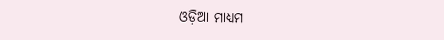ଓଡ଼ିଆ ମାଧ୍ୟମ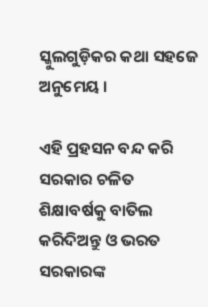ସ୍କୁଲଗୁଡ଼ିକର କଥା ସହଜେ ଅନୁମେୟ ।

ଏହି ପ୍ରହସନ ବନ୍ଦ କରି ସରକାର ଚଳିତ ଶିକ୍ଷାବର୍ଷକୁ ବାତିଲ କରିଦିଅନ୍ତୁ ଓ ଭରତ ସରକାରଙ୍କ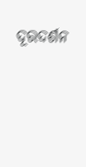ଦୂରଦର୍ଶନ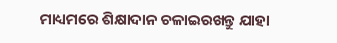ମାଧ୍ୟମରେ ଶିକ୍ଷାଦାନ ଚଳାଇରଖନ୍ତୁ ଯାହା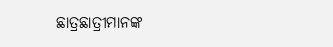ଛାତ୍ରଛାତ୍ରୀମାନଙ୍କ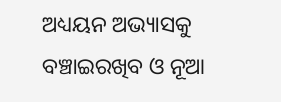ଅଧ୍ୟୟନ ଅଭ୍ୟାସକୁ ବଞ୍ଚାଇରଖିବ ଓ ନୂଆ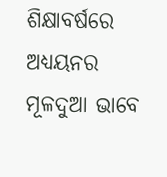ଶିକ୍ଷାବର୍ଷରେ ଅଧ୍ୟୟନର ମୂଳଦୁଆ ଭାବେ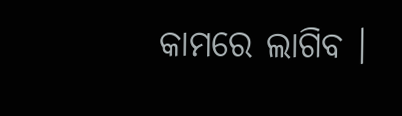କାମରେ ଲାଗିବ ।